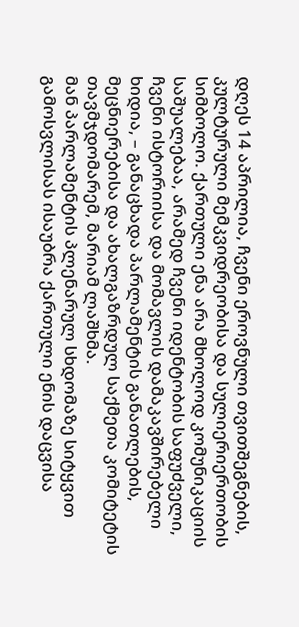დღეს 14 აპრილია, ჩვენი ეროვნული თვითშეგნების, კულტურული მემკვიდრეობისა და სულიერიერთობის სიმბოლო. ქართული ენა არა მხოლოდ კომუნიკაციის საშუალებაა, არამედ ჩვენი იდენტობის საფუძველი, ჩვენი ისტორიისა და მომავლის დამაკავშირებელი ხიდია, – განაცხადა პარლამენტის განათლების, მეცნიერებისა და ახალგაზრდულ საქმეთა კომიტეტის თავმჯდომარემ, მარიამ ლაშხმა.
მან პარლამენტის პლენარულ სხდომაზე სიტყვით გამოსვლისას ისაუბრა ქართული ენის დაცვისა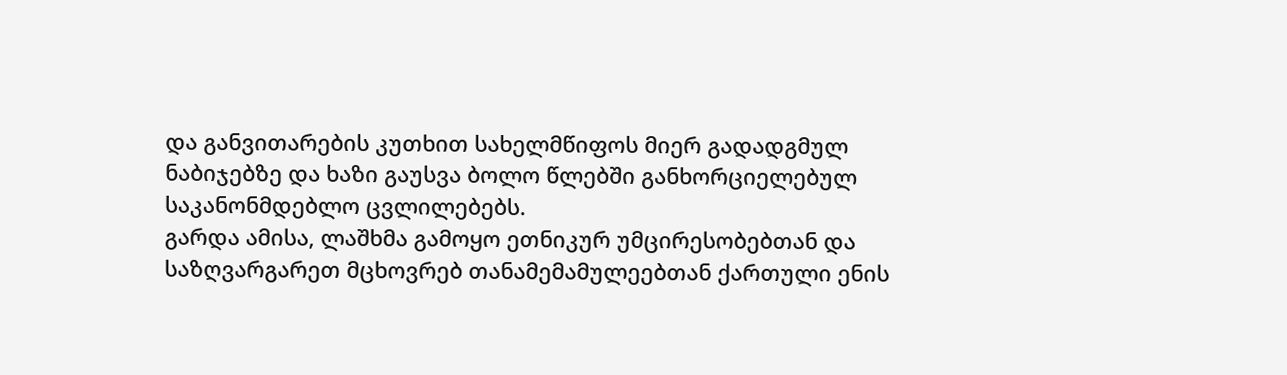და განვითარების კუთხით სახელმწიფოს მიერ გადადგმულ
ნაბიჯებზე და ხაზი გაუსვა ბოლო წლებში განხორციელებულ საკანონმდებლო ცვლილებებს.
გარდა ამისა, ლაშხმა გამოყო ეთნიკურ უმცირესობებთან და საზღვარგარეთ მცხოვრებ თანამემამულეებთან ქართული ენის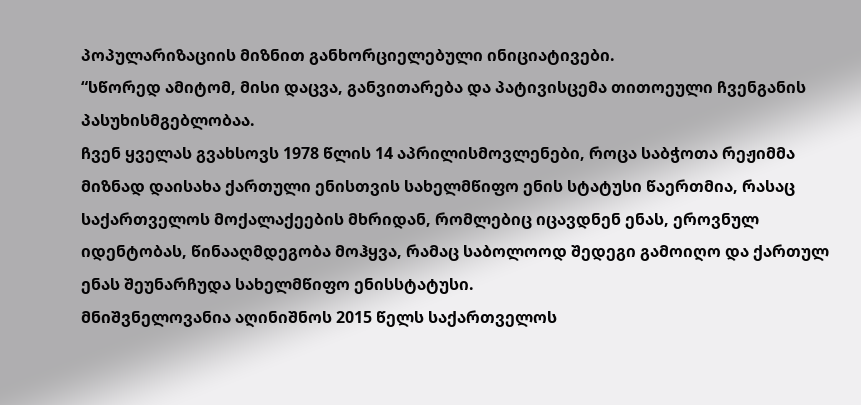პოპულარიზაციის მიზნით განხორციელებული ინიციატივები.
“სწორედ ამიტომ, მისი დაცვა, განვითარება და პატივისცემა თითოეული ჩვენგანის პასუხისმგებლობაა.
ჩვენ ყველას გვახსოვს 1978 წლის 14 აპრილისმოვლენები, როცა საბჭოთა რეჟიმმა მიზნად დაისახა ქართული ენისთვის სახელმწიფო ენის სტატუსი წაერთმია, რასაც საქართველოს მოქალაქეების მხრიდან, რომლებიც იცავდნენ ენას, ეროვნულ იდენტობას, წინააღმდეგობა მოჰყვა, რამაც საბოლოოდ შედეგი გამოიღო და ქართულ ენას შეუნარჩუდა სახელმწიფო ენისსტატუსი.
მნიშვნელოვანია აღინიშნოს 2015 წელს საქართველოს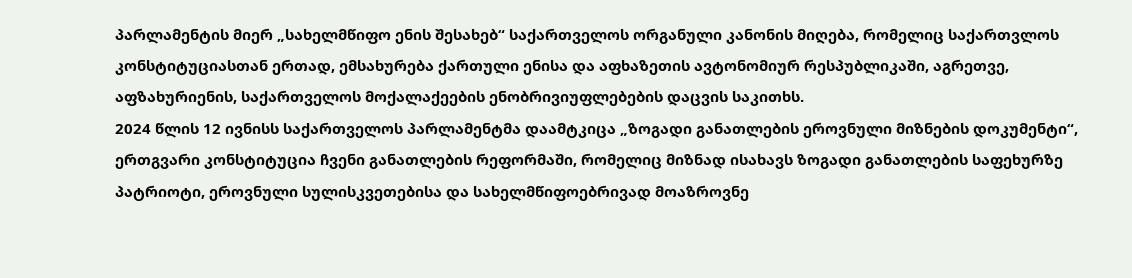პარლამენტის მიერ „სახელმწიფო ენის შესახებ“ საქართველოს ორგანული კანონის მიღება, რომელიც საქართვლოს კონსტიტუციასთან ერთად, ემსახურება ქართული ენისა და აფხაზეთის ავტონომიურ რესპუბლიკაში, აგრეთვე, აფზახურიენის, საქართველოს მოქალაქეების ენობრივიუფლებების დაცვის საკითხს.
2024 წლის 12 ივნისს საქართველოს პარლამენტმა დაამტკიცა „ზოგადი განათლების ეროვნული მიზნების დოკუმენტი“, ერთგვარი კონსტიტუცია ჩვენი განათლების რეფორმაში, რომელიც მიზნად ისახავს ზოგადი განათლების საფეხურზე პატრიოტი, ეროვნული სულისკვეთებისა და სახელმწიფოებრივად მოაზროვნე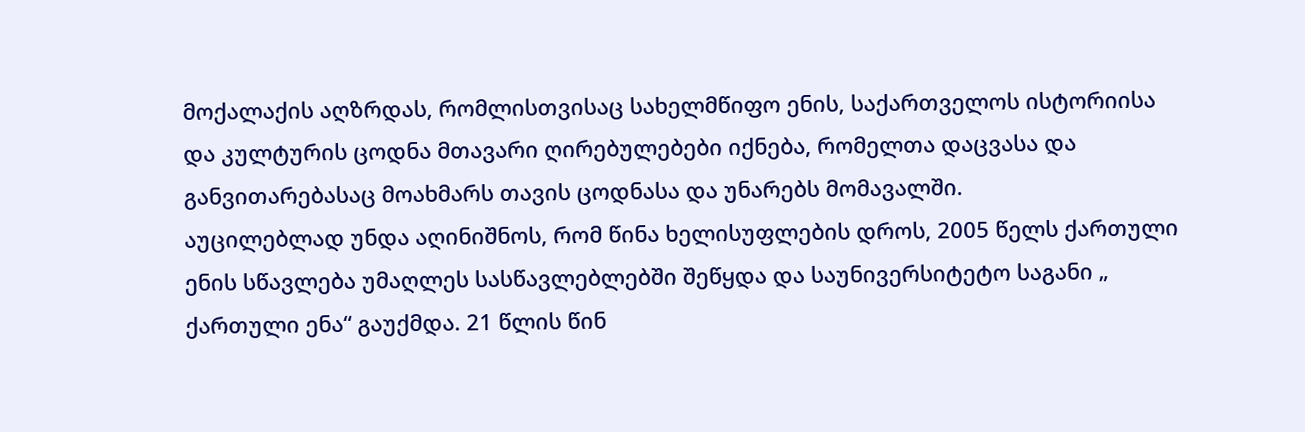მოქალაქის აღზრდას, რომლისთვისაც სახელმწიფო ენის, საქართველოს ისტორიისა და კულტურის ცოდნა მთავარი ღირებულებები იქნება, რომელთა დაცვასა და განვითარებასაც მოახმარს თავის ცოდნასა და უნარებს მომავალში.
აუცილებლად უნდა აღინიშნოს, რომ წინა ხელისუფლების დროს, 2005 წელს ქართული ენის სწავლება უმაღლეს სასწავლებლებში შეწყდა და საუნივერსიტეტო საგანი „ ქართული ენა“ გაუქმდა. 21 წლის წინ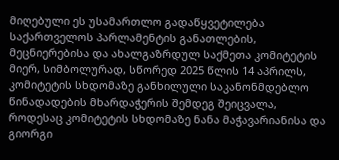მიღებული ეს უსამართლო გადაწყვეტილება საქართველოს პარლამენტის განათლების, მეცნიერებისა და ახალგაზრდულ საქმეთა კომიტეტის მიერ, სიმბოლურად, სწორედ 2025 წლის 14 აპრილს, კომიტეტის სხდომაზე განხილული საკანონმდებლო წინადადების მხარდაჭერის შემდეგ შეიცვალა, როდესაც კომიტეტის სხდომაზე ნანა მაჭავარიანისა და გიორგი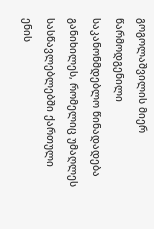გოგოლაშვილის მიერ წარმოდგენილი საკანონმდებლო წინადადება განიხილეს, რომელიც უმაღლეს სასწავლებლებში ქართული ენის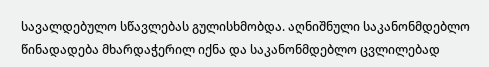სავალდებულო სწავლებას გულისხმობდა. აღნიშნული საკანონმდებლო წინადადება მხარდაჭერილ იქნა და საკანონმდებლო ცვლილებად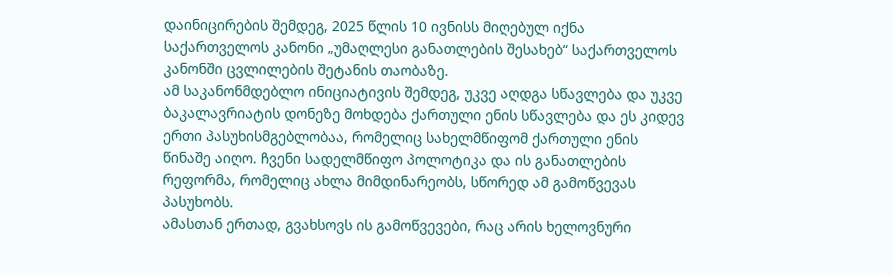დაინიცირების შემდეგ, 2025 წლის 10 ივნისს მიღებულ იქნა საქართველოს კანონი „უმაღლესი განათლების შესახებ“ საქართველოს კანონში ცვლილების შეტანის თაობაზე.
ამ საკანონმდებლო ინიციატივის შემდეგ, უკვე აღდგა სწავლება და უკვე ბაკალავრიატის დონეზე მოხდება ქართული ენის სწავლება და ეს კიდევ ერთი პასუხისმგებლობაა, რომელიც სახელმწიფომ ქართული ენის წინაშე აიღო. ჩვენი სადელმწიფო პოლოტიკა და ის განათლების რეფორმა, რომელიც ახლა მიმდინარეობს, სწორედ ამ გამოწვევას პასუხობს.
ამასთან ერთად, გვახსოვს ის გამოწვევები, რაც არის ხელოვნური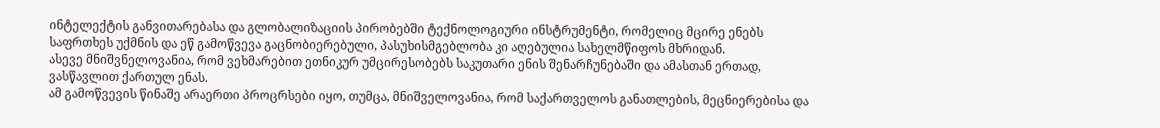ინტელექტის განვითარებასა და გლობალიზაციის პირობებში ტექნოლოგიური ინსტრუმენტი, რომელიც მცირე ენებს საფრთხეს უქმნის და ეწ გამოწვევა გაცნობიერებული, პასუხისმგებლობა კი აღებულია სახელმწიფოს მხრიდან.
ასევე მნიშვნელოვანია, რომ ვეხმარებით ეთნიკურ უმცირესობებს საკუთარი ენის შენარჩუნებაში და ამასთან ერთად, ვასწავლით ქართულ ენას.
ამ გამოწვევის წინაშე არაერთი პროცრსები იყო, თუმცა, მნიშველოვანია, რომ საქართველოს განათლების, მეცნიერებისა და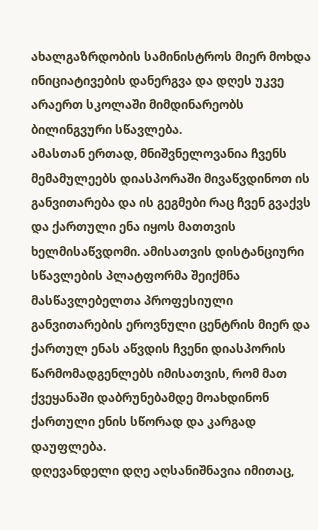ახალგაზრდობის სამინისტროს მიერ მოხდა ინიციატივების დანერგვა და დღეს უკვე არაერთ სკოლაში მიმდინარეობს ბილინგვური სწავლება.
ამასთან ერთად, მნიშვნელოვანია ჩვენს მემამულეებს დიასპორაში მივაწვდინოთ ის განვითარება და ის გეგმები რაც ჩვენ გვაქვს და ქართული ენა იყოს მათთვის ხელმისაწვდომი. ამისათვის დისტანციური სწავლების პლატფორმა შეიქმნა მასწავლებელთა პროფესიული განვითარების ეროვნული ცენტრის მიერ და ქართულ ენას აწვდის ჩვენი დიასპორის წარმომადგენლებს იმისათვის, რომ მათ ქვეყანაში დაბრუნებამდე მოახდინონ ქართული ენის სწორად და კარგად დაუფლება.
დღევანდელი დღე აღსანიშნავია იმითაც,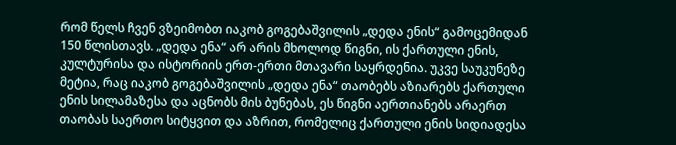რომ წელს ჩვენ ვზეიმობთ იაკობ გოგებაშვილის „დედა ენის“ გამოცემიდან 150 წლისთავს. „დედა ენა“ არ არის მხოლოდ წიგნი, ის ქართული ენის, კულტურისა და ისტორიის ერთ-ერთი მთავარი საყრდენია. უკვე საუკუნეზე მეტია, რაც იაკობ გოგებაშვილის „დედა ენა“ თაობებს აზიარებს ქართული ენის სილამაზესა და აცნობს მის ბუნებას, ეს წიგნი აერთიანებს არაერთ თაობას საერთო სიტყვით და აზრით, რომელიც ქართული ენის სიდიადესა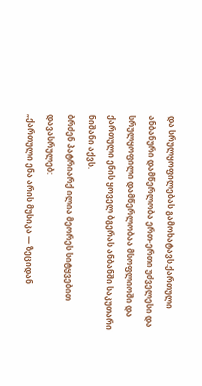და სრულყოფილებას გამოხატავს.ქართული ანბანური დამწერლობა ერთ-ერთი უძველესი და სრულყოფილი დამწერლობაა მსოფლიოში და ქართული ენის ყოველ ბგერას ანბანში საკუთარი ნიშანი აქვს.
ბრძენ პატრიარქ ილია მეორეს სიტყვებით დავასრულებ:
„ქართული ენა არის მუსიკა — ზეციდან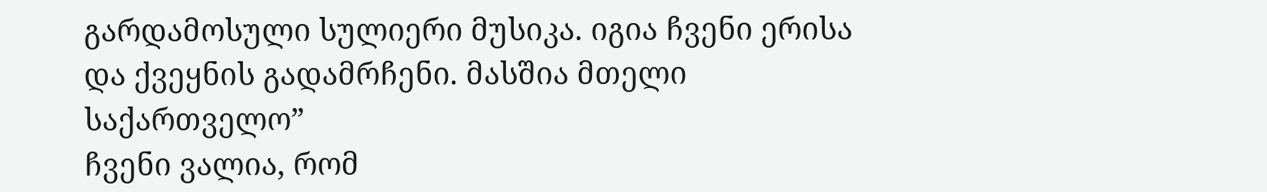გარდამოსული სულიერი მუსიკა. იგია ჩვენი ერისა და ქვეყნის გადამრჩენი. მასშია მთელი საქართველო”
ჩვენი ვალია, რომ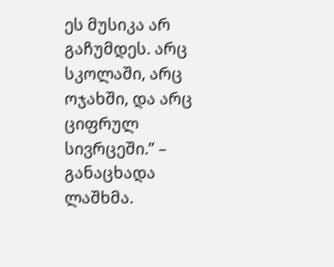ეს მუსიკა არ გაჩუმდეს. არც სკოლაში, არც ოჯახში, და არც ციფრულ სივრცეში.” – განაცხადა ლაშხმა.